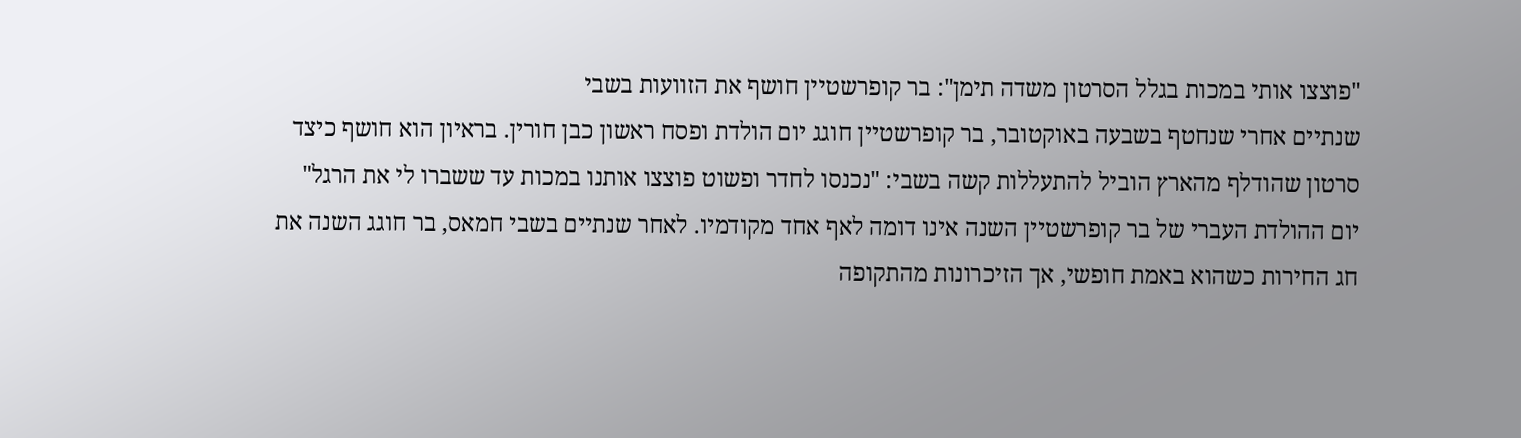"פוצצו אותי במכות בגלל הסרטון משדה תימן": בר קופרשטיין חושף את הזוועות בשבי
שנתיים אחרי שנחטף בשבעה באוקטובר, בר קופרשטיין חוגג יום הולדת ופסח ראשון כבן חורין. בראיון הוא חושף כיצד סרטון שהודלף מהארץ הוביל להתעללות קשה בשבי: "נכנסו לחדר ופשוט פוצצו אותנו במכות עד ששברו לי את הרגל"
יום ההולדת העברי של בר קופרשטיין השנה אינו דומה לאף אחד מקודמיו. לאחר שנתיים בשבי חמאס, בר חוגג השנה את חג החירות כשהוא באמת חופשי, אך הזיכרונות מהתקופה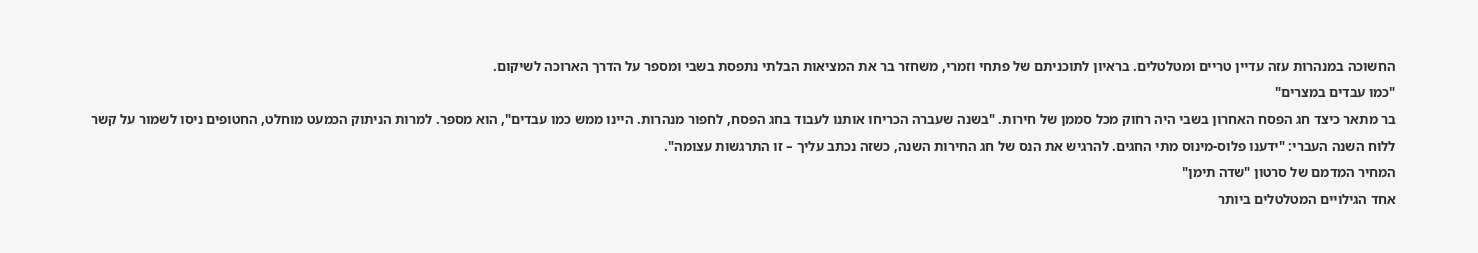החשוכה במנהרות עזה עדיין טריים ומטלטלים. בראיון לתוכניתם של פתחי וזמרי, משחזר בר את המציאות הבלתי נתפסת בשבי ומספר על הדרך הארוכה לשיקום.
"כמו עבדים במצרים"
בר מתאר כיצד חג הפסח האחרון בשבי היה רחוק מכל סממן של חירות. "בשנה שעברה הכריחו אותנו לעבוד בחג הפסח, לחפור מנהרות. היינו ממש כמו עבדים", הוא מספר. למרות הניתוק הכמעט מוחלט, החטופים ניסו לשמור על קשר ללוח השנה העברי: "ידענו פלוס-מינוס מתי החגים. להרגיש את הנס של חג החירות השנה, כשזה נכתב עליך – זו התרגשות עצומה".
המחיר המדמם של סרטון "שדה תימן"
אחד הגילויים המטלטלים ביותר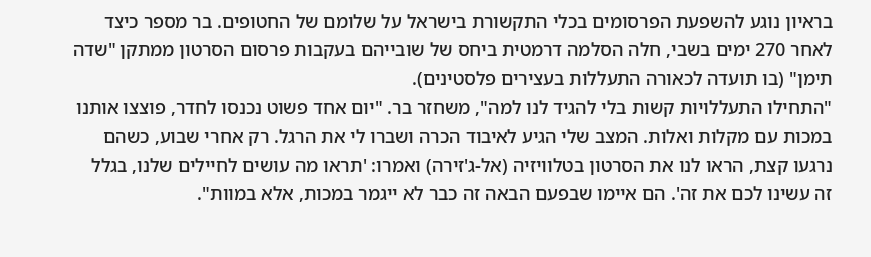בראיון נוגע להשפעת הפרסומים בכלי התקשורת בישראל על שלומם של החטופים. בר מספר כיצד לאחר 270 ימים בשבי, חלה הסלמה דרמטית ביחס של שובייהם בעקבות פרסום הסרטון ממתקן "שדה תימן" (בו תועדה לכאורה התעללות בעצירים פלסטינים).
"התחילו התעללויות קשות בלי להגיד לנו למה", משחזר בר. "יום אחד פשוט נכנסו לחדר, פוצצו אותנו במכות עם מקלות ואלות. המצב שלי הגיע לאיבוד הכרה ושברו לי את הרגל. רק אחרי שבוע, כשהם נרגעו קצת, הראו לנו את הסרטון בטלוויזיה (אל-ג'זירה) ואמרו: 'תראו מה עושים לחיילים שלנו, בגלל זה עשינו לכם את זה'. הם איימו שבפעם הבאה זה כבר לא ייגמר במכות, אלא במוות".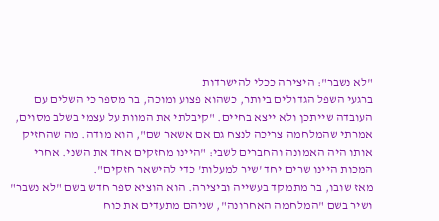"לא נשבר": היצירה ככלי להישרדות
ברגעי השפל הגדולים ביותר, כשהוא פצוע ומוכה, בר מספר כי השלים עם העובדה שייתכן ולא ייצא בחיים. "קיבלתי את המוות על עצמי בשלב מסוים, אמרתי שהמלחמה צריכה לנצח גם אם אשאר שם", הוא מודה. מה שהחזיק אותו היה האמונה והחברים לשבי: "היינו מחזקים אחד את השני. אחרי המכות היינו שרים יחד 'שיר למעלות' כדי להישאר חזקים".
מאז שובו, בר מתמקד בעשייה וביצירה. הוא הוציא ספר חדש בשם "לא נשבר" ושיר בשם "המלחמה האחרונה", שניהם מתעדים את כוח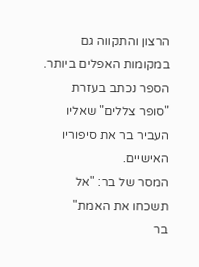הרצון והתקווה גם במקומות האפלים ביותר. הספר נכתב בעזרת "סופר צללים" שאליו העביר בר את סיפוריו האישיים.
המסר של בר: "אל תשכחו את האמת"
בר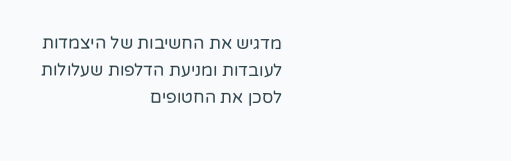מדגיש את החשיבות של היצמדות לעובדות ומניעת הדלפות שעלולות לסכן את החטופים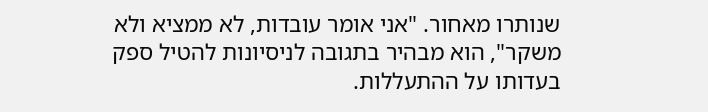שנותרו מאחור. "אני אומר עובדות, לא ממציא ולא משקר", הוא מבהיר בתגובה לניסיונות להטיל ספק בעדותו על ההתעללות.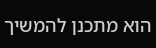הוא מתכנן להמשיך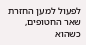לפעול למען החזרת שאר החטופים, כשהוא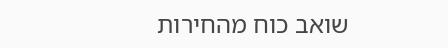שואב כוח מהחירות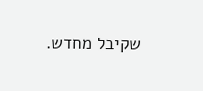שקיבל מחדש.